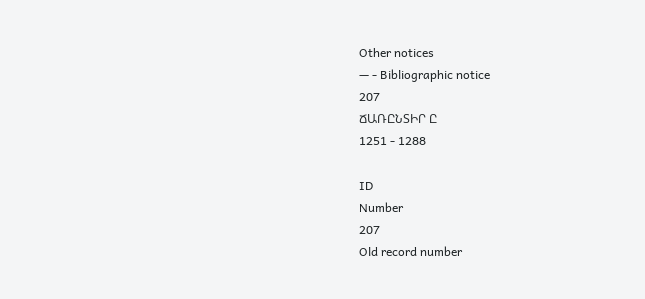Other notices
— - Bibliographic notice
207
ՃԱՌԸՆՏԻՐ Ը
1251 - 1288

ID
Number
207
Old record number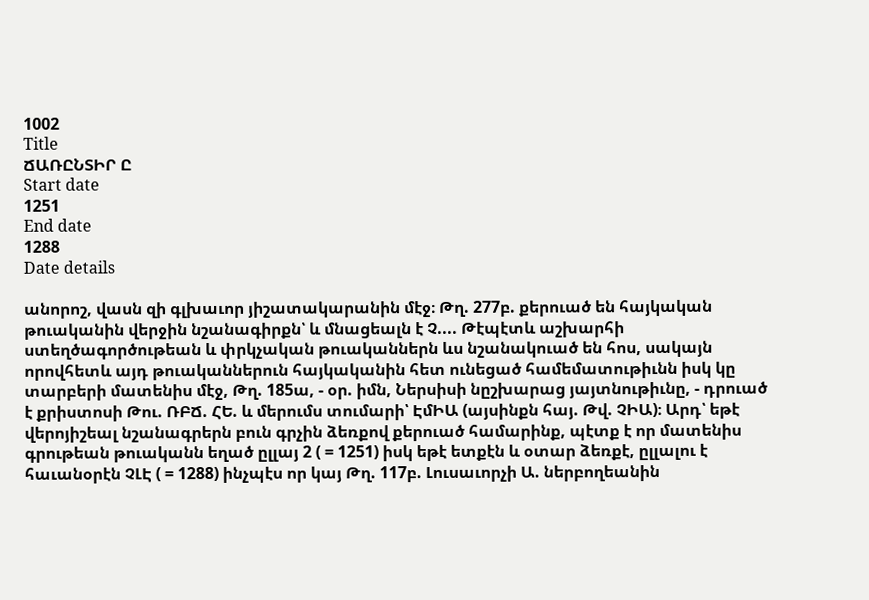1002
Title
ՃԱՌԸՆՏԻՐ Ը
Start date
1251
End date
1288
Date details

անորոշ, վասն զի գլխաւոր յիշատակարանին մէջ։ Թղ. 277բ. քերուած են հայկական թուականին վերջին նշանագիրքն՝ և մնացեալն է Չ.... Թէպէտև աշխարհի ստեղծագործութեան և փրկչական թուականներն ևս նշանակուած են հոս, սակայն որովհետև այդ թուականներուն հայկականին հետ ունեցած համեմատութիւնն իսկ կը տարբերի մատենիս մէջ, Թղ. 185ա, - օր. իմն, Ներսիսի նըշխարաց յայտնութիւնը, - դրուած է քրիստոսի Թու. ՌԲՃ. ՀԵ. և մերումս տումարի՝ ԷմԻԱ (այսինքն հայ. Թվ. ՉԻԱ)։ Արդ՝ եթէ վերոյիշեալ նշանագրերն բուն գրչին ձեռքով քերուած համարինք, պէտք է որ մատենիս գրութեան թուականն եղած ըլլայ 2 ( = 1251) իսկ եթէ ետքէն և օտար ձեռքէ, ըլլալու է հաւանօրէն ՉԼԷ ( = 1288) ինչպէս որ կայ Թղ. 117բ. Լուսաւորչի Ա. ներբողեանին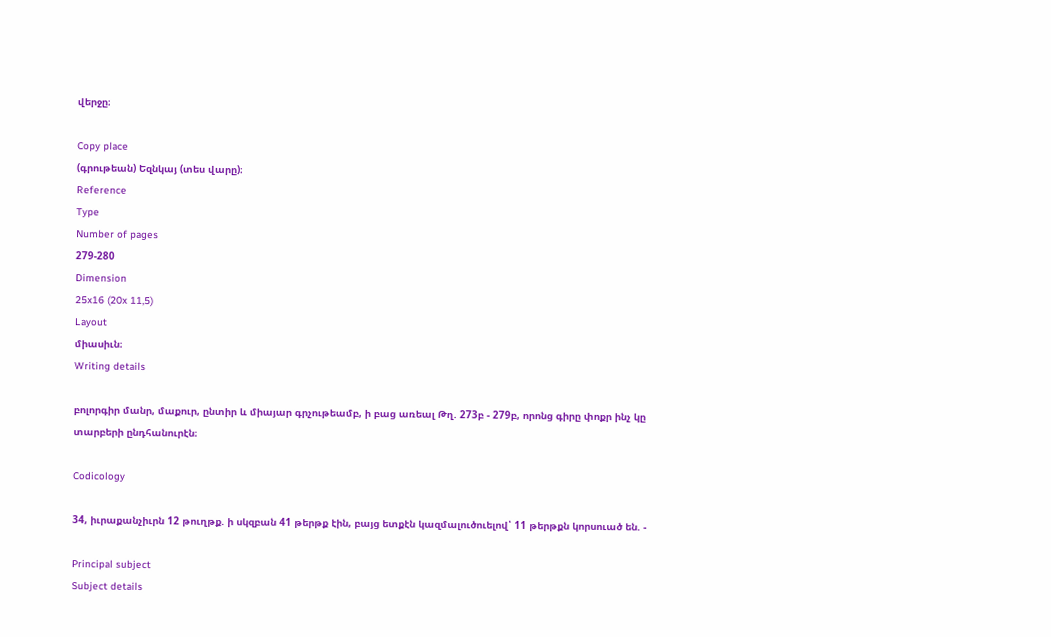վերջը։

Copy place
(գրութեան) Եզնկայ (տես վարը)։
Reference
Type
Number of pages
279-280
Dimension
25x16 (20x 11,5)
Layout
միասիւն։
Writing details

բոլորգիր մանր, մաքուր, ընտիր և միայար գրչութեամբ, ի բաց առեալ Թղ. 273բ - 279բ, որոնց գիրը փոքր ինչ կը տարբերի ընդհանուրէն։

Codicology

34, իւրաքանչիւրն 12 թուղթք. ի սկզբան 41 թերթք էին, բայց ետքէն կազմալուծուելով՝ 11 թերթքն կորսուած են. -

Principal subject
Subject details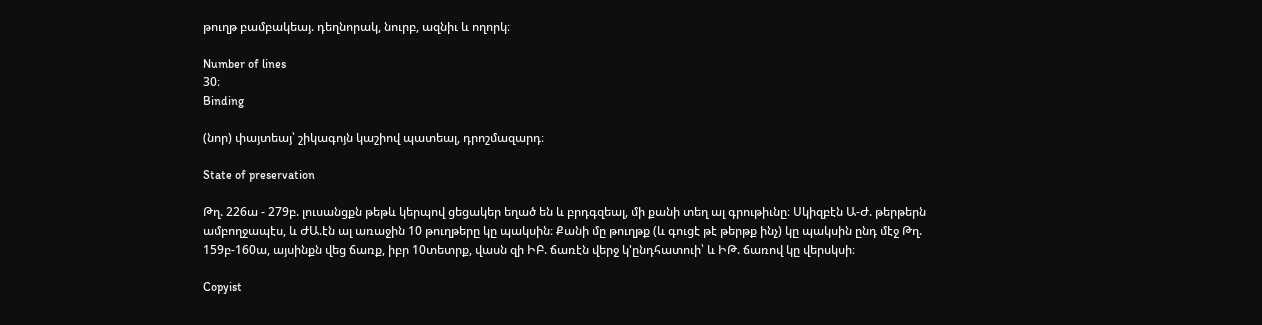թուղթ բամբակեայ. դեղնորակ, նուրբ, ազնիւ և ողորկ։

Number of lines
30։
Binding

(նոր) փայտեայ՝ շիկագոյն կաշիով պատեալ, դրոշմազարդ։

State of preservation

Թղ. 226ա - 279բ. լուսանցքն թեթև կերպով ցեցակեր եղած են և բրդգզեալ, մի քանի տեղ ալ գրութիւնը։ Սկիզբէն Ա-Ժ. թերթերն ամբողջապէս, և ԺԱ.էն ալ առաջին 10 թուղթերը կը պակսին։ Քանի մը թուղթք (և գուցէ թէ թերթք ինչ) կը պակսին ընդ մէջ Թղ. 159բ-160ա, այսինքն վեց ճառք, իբր 10տետրք, վասն զի ԻԲ. ճառէն վերջ կ'ընդհատուի՝ և ԻԹ. ճառով կը վերսկսի։

Copyist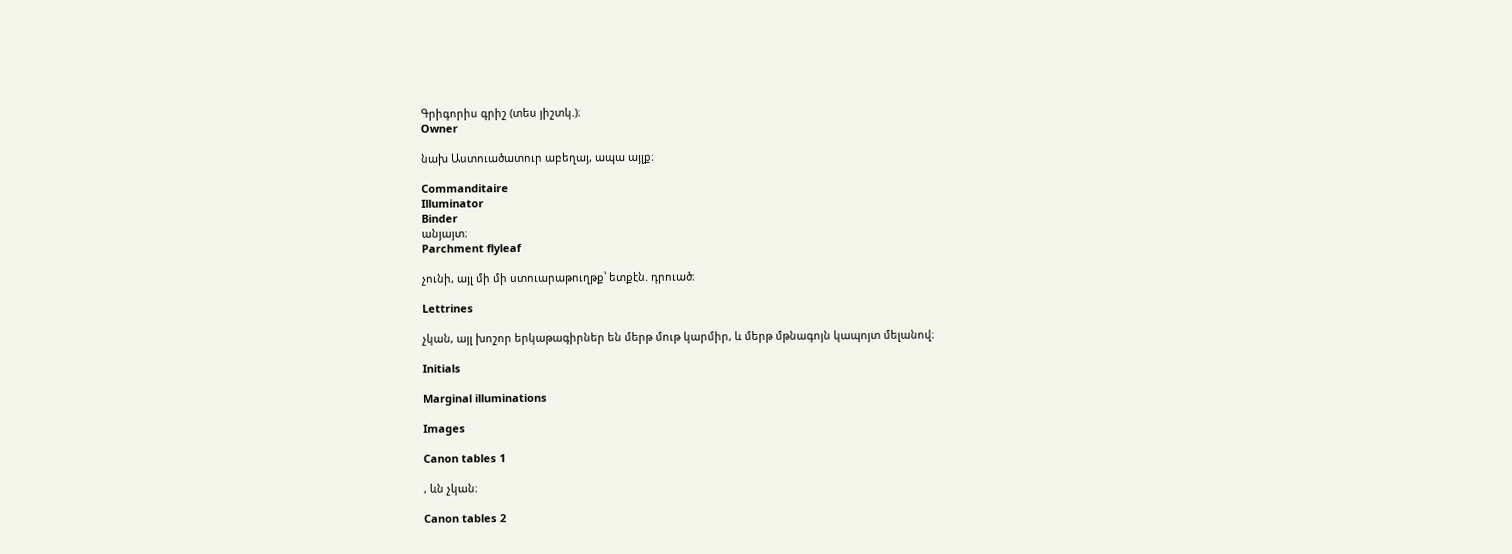Գրիգորիս գրիշ (տես յիշտկ.)։
Owner

նախ Աստուածատուր աբեղայ, ապա այլք։

Commanditaire
Illuminator
Binder
անյայտ։
Parchment flyleaf

չունի, այլ մի մի ստուարաթուղթք՝ ետքէն. դրուած։

Lettrines

չկան, այլ խոշոր երկաթագիրներ են մերթ մութ կարմիր, և մերթ մթնագոյն կապոյտ մելանով։

Initials

Marginal illuminations

Images

Canon tables 1

, ևն չկան։

Canon tables 2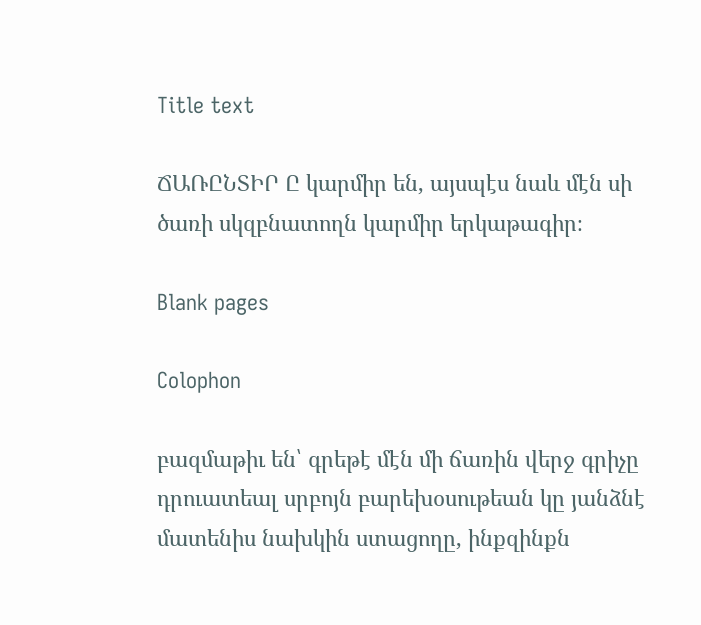Title text

ՃԱՌԸՆՏԻՐ Ը կարմիր են, այսպէս նաև մէն սի ծառի սկզբնատողն կարմիր երկաթագիր։

Blank pages

Colophon

բազմաթիւ են՝ գրեթէ մէն մի ճառին վերջ գրիչը դրուատեալ սրբոյն բարեխօսութեան կը յանձնէ մատենիս նախկին ստացողը, ինքզինքն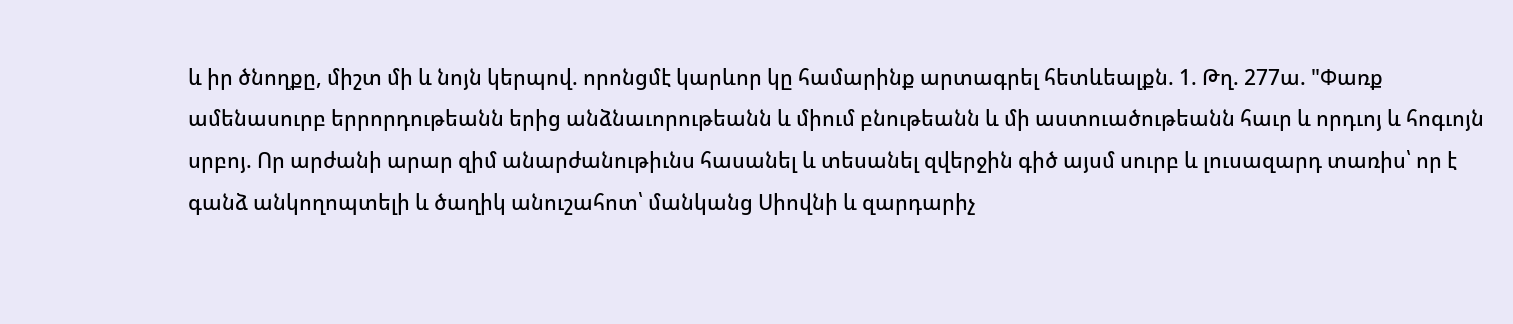և իր ծնողքը, միշտ մի և նոյն կերպով. որոնցմէ կարևոր կը համարինք արտագրել հետևեալքն. 1. Թղ. 277ա. "Փառք ամենասուրբ երրորդութեանն երից անձնաւորութեանն և միում բնութեանն և մի աստուածութեանն հաւր և որդւոյ և հոգւոյն սրբոյ. Որ արժանի արար զիմ անարժանութիւնս հասանել և տեսանել զվերջին գիծ այսմ սուրբ և լուսազարդ տառիս՝ որ է գանձ անկողոպտելի և ծաղիկ անուշահոտ՝ մանկանց Սիովնի և զարդարիչ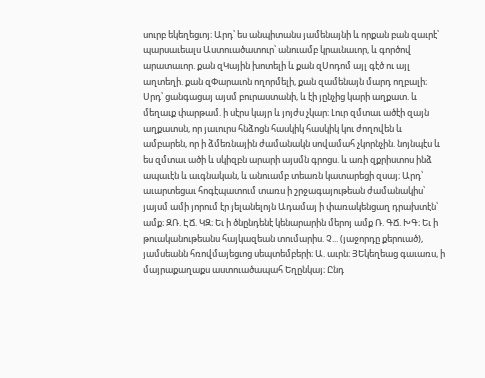սուրբ եկեղեցւոյ։ Արդ՝ ես անպիտանս յամենայնի և որքան բան զաւրէ՝ պարսաւեալս Աստուածատուր՝ անուամբ կրաւնաւոր, և գործով արատաւոր. քան զԿային խոտելի և քան զՍոդոմ այլ գէծ ու այլ աղտեղի. քան զՓարաւոն ողորմելի, քան զամենայն մարդ ողբալի։ Սրդ՝ ցանգացայ այսմ բուրաստանի, և էի յընչից կարի աղքատ. և մեղաւք փարթամ. ի սէրս կայր և յոյժս չկար։ Լուր զմտաւ ածէի զայն աղքատսն, որ յաւուրս հնձոցն հասկիկ հասկիկ կու ժողովեն և ամբարեն, որ ի ձմեռնային ժամանակն սովամահ չկորնչին. նոյնպէս և ես զմտաւ ածի և սկիզբն արարի այսմն գրոցս. և առի զքրիստոս ինձ ապաւէն և աւգնական, և անուամբ տեառն կատարեցի զսայ։ Արդ՝ աւարտեցաւ հոգէպատում տառս ի շրջագայութեան ժամանակիս՝ յայսմ ամի յորում էր յելանելոյն Ադամայ ի փառակենցաղ դրախտէն՝ ամք։ ԶՌ. ԷՃ. ԿԶ։ Եւ ի ծնընդենէ կենարարին մերոյ ամք Ռ. ԳՃ. ԽԳ։ Եւ ի թուականութեանս հայկազեան տումարիս. Չ... (յաջորդը քերուած), յամսեանն հռովմայեցւոց սեպտեմբերի։ Ա. աւրն։ ՅԵկեղեաց գաւառս, ի մայրաքաղաքս աստուածապահ Եղընկայ։ Ընդ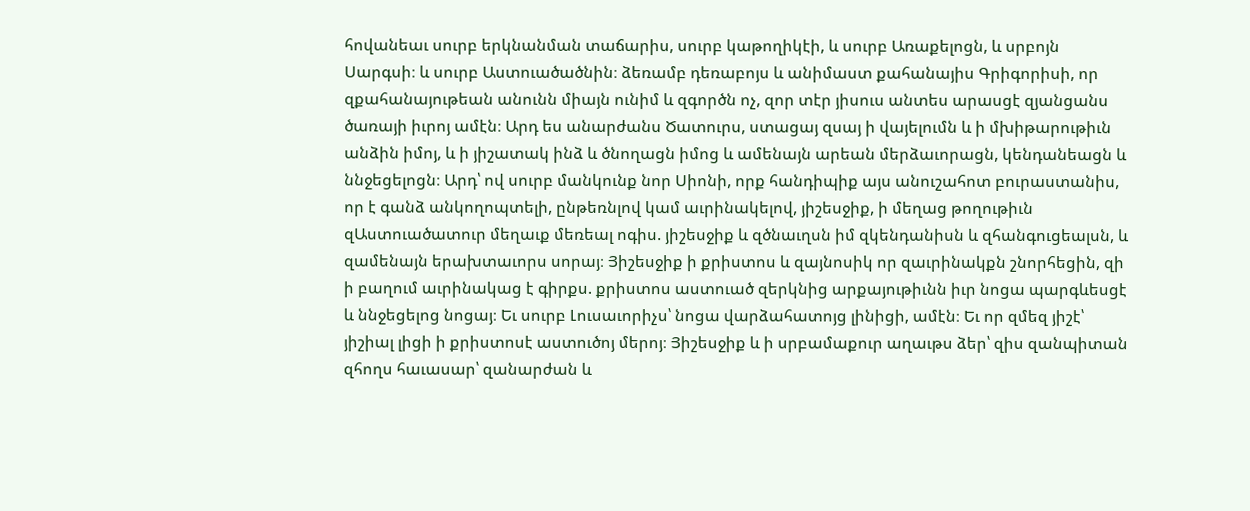հովանեաւ սուրբ երկնանման տաճարիս, սուրբ կաթողիկէի, և սուրբ Առաքելոցն, և սրբոյն Սարգսի։ և սուրբ Աստուածածնին։ ձեռամբ դեռաբոյս և անիմաստ քահանայիս Գրիգորիսի, որ զքահանայութեան անունն միայն ունիմ և զգործն ոչ, զոր տէր յիսուս անտես արասցէ զյանցանս ծառայի իւրոյ ամէն։ Արդ ես անարժանս Ծատուրս, ստացայ զսայ ի վայելումն և ի մխիթարութիւն անձին իմոյ, և ի յիշատակ ինձ և ծնողացն իմոց և ամենայն արեան մերձաւորացն, կենդանեացն և ննջեցելոցն։ Արդ՝ ով սուրբ մանկունք նոր Սիոնի, որք հանդիպիք այս անուշահոտ բուրաստանիս, որ է գանձ անկողոպտելի, ընթեռնլով կամ աւրինակելով, յիշեսջիք, ի մեղաց թողութիւն զԱստուածատուր մեղաւք մեռեալ ոգիս. յիշեսջիք և զծնաւղսն իմ զկենդանիսն և զհանգուցեալսն, և զամենայն երախտաւորս սորայ։ Յիշեսջիք ի քրիստոս և զայնոսիկ որ զաւրինակքն շնորհեցին, զի ի բաղում աւրինակաց է գիրքս. քրիստոս աստուած զերկնից արքայութիւնն իւր նոցա պարգևեսցէ և ննջեցելոց նոցայ։ Եւ սուրբ Լուսաւորիչս՝ նոցա վարձահատոյց լինիցի, ամէն։ Եւ որ զմեզ յիշէ՝ յիշիալ լիցի ի քրիստոսէ աստուծոյ մերոյ։ Յիշեսջիք և ի սրբամաքուր աղաւթս ձեր՝ զիս զանպիտան զհողս հաւասար՝ զանարժան և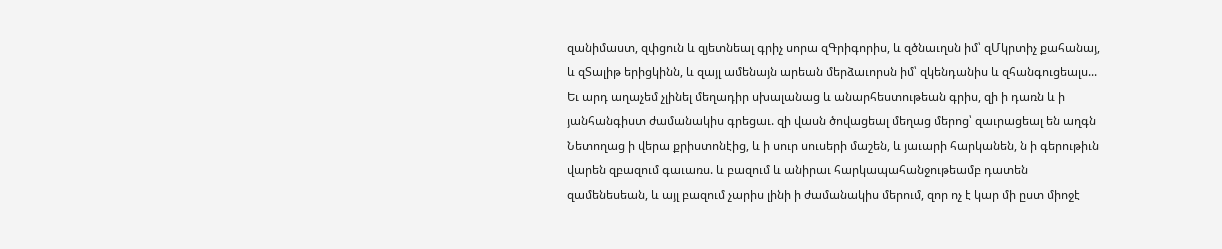զանիմաստ, զփցուն և զյետնեալ գրիչ սորա զԳրիգորիս, և զծնաւղսն իմ՝ զՄկրտիչ քահանայ, և զՏալիթ երիցկինն, և զայլ ամենայն արեան մերձաւորսն իմ՝ զկենդանիս և զհանգուցեալս... Եւ արդ աղաչեմ չլինել մեղադիր սխալանաց և անարհեստութեան գրիս, զի ի դառն և ի յանհանգիստ ժամանակիս գրեցաւ. զի վասն ծովացեալ մեղաց մերոց՝ զաւրացեալ են աղգն Նետողաց ի վերա քրիստոնէից, և ի սուր սուսերի մաշեն, և յաւարի հարկանեն, ն ի գերութիւն վարեն զբազում գաւառս. և բազում և անիրաւ հարկապահանջութեամբ դատեն զամենեսեան, և այլ բազում չարիս լինի ի ժամանակիս մերում, զոր ոչ է կար մի ըստ միոջէ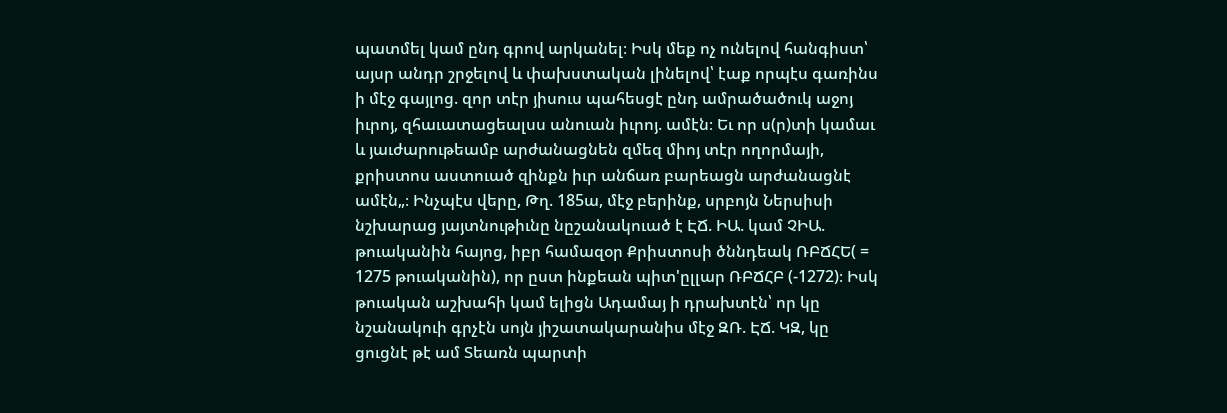պատմել կամ ընդ գրով արկանել։ Իսկ մեք ոչ ունելով հանգիստ՝ այսր անդր շրջելով և փախստական լինելով՝ էաք որպէս գառինս ի մէջ գայլոց. զոր տէր յիսուս պահեսցէ ընդ ամրածածուկ աջոյ իւրոյ, զհաւատացեալսս անուան իւրոյ. ամէն։ Եւ որ ս(ր)տի կամաւ և յաւժարութեամբ արժանացնեն զմեզ միոյ տէր ողորմայի, քրիստոս աստուած զինքն իւր անճառ բարեացն արժանացնէ ամէն„։ Ինչպէս վերը, Թղ. 185ա, մէջ բերինք, սրբոյն Ներսիսի նշխարաց յայտնութիւնը նըշանակուած է ԷՃ. ԻԱ. կամ ՉԻԱ. թուականին հայոց, իբր համազօր Քրիստոսի ծննդեակ ՌԲՃՀԵ( = 1275 թուականին), որ ըստ ինքեան պիտ'ըլլար ՌԲՃՀԲ (-1272)։ Իսկ թուական աշխահի կամ ելիցն Ադամայ ի դրախտէն՝ որ կը նշանակուի գրչէն սոյն յիշատակարանիս մէջ ԶՌ. ԷՃ. ԿԶ, կը ցուցնէ թէ ամ Տեառն պարտի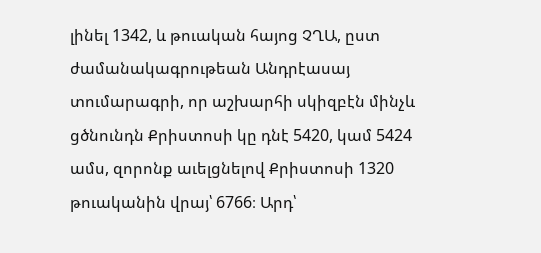լինել 1342, և թուական հայոց ՉՂԱ, ըստ ժամանակագրութեան Անդրէասայ տումարագրի, որ աշխարհի սկիզբէն մինչև ցծնունդն Քրիստոսի կը դնէ 5420, կամ 5424 ամս, զորոնք աւելցնելով Քրիստոսի 1320 թուականին վրայ՝ 6766։ Արդ՝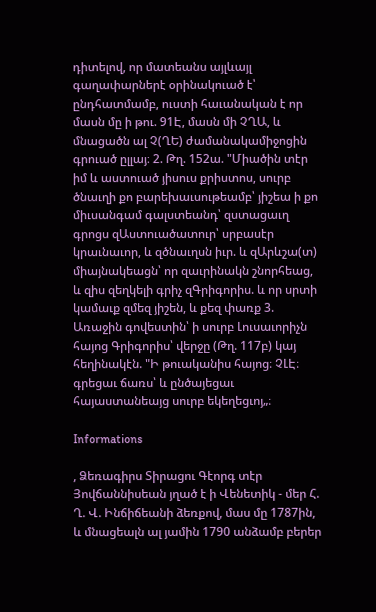դիտելով, որ մատեանս այլևայլ գաղափարներէ օրինակուած է՝ ընդհատմամբ, ուստի հաւանական է որ մասն մը ի թու. 91Է, մասն մի ՉՂԱ, և մնացածն ալ Չ(ՂԵ) ժամանակամիջոցին գրուած ըլլայ։ 2. Թղ. 152ա. "Միածին տէր իմ և աստուած յիսուս քրիստոս, սուրբ ծնաւղի քո բարեխաւսութեամբ՝ յիշեա ի քո միւսանգամ գալստեանդ՝ զստացաւղ գրոցս զԱստուածատուր՝ սրբասէր կրաւնաւոր, և զծնաւղսն իւր. և զԱրևշա(տ) միայնակեացն՝ որ զաւրինակն շնորհեաց, և զիս զեղկելի գրիչ զԳրիգորիս. և որ սրտի կամաւք զմեզ յիշեն, և քեզ փառք 3. Առաջին գովեստին՝ ի սուրբ Լուսաւորիչն հայոց Գրիգորիս՝ վերջը (Թղ. 117բ) կայ հեղինակէն. "Ի թուականիս հայոց։ ՉԼԷ։ գրեցաւ ճառս՝ և ընծայեցաւ հայաստանեայց սուրբ եկեղեցւոյ„։

Informations

, Ձեռագիրս Տիրացու Գէորգ տէր Յովճաննիսեան յղած է ի Վենետիկ - մեր Հ. Ղ. Վ. Ինճիճեանի ձեռքով, մաս մը 1787ին, և մնացեալն ալ յամին 1790 անձամբ բերեր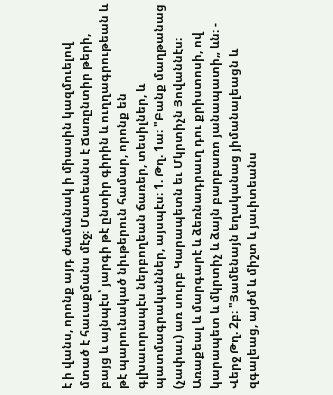է ի վանս, որոնք այդ ժամանակ ի միասին կազմուելով մտած է հաւաքմանս մէջ։ Մատեանս է Ճառընտիր թերի, բայց և այնպէս՝ յարգի թէ ընտիր գիրին և ուղղագրութեան և թէ պարունակած նիւթերուն համար, որոնք են գլխաւորապէս ներբողեան ճառեր, տեսիլներ, և պատմագրականներ, այսպէս։ 1. Թղ. 1ա։ "Բանք մաղթանաց (չափաւ) առ սուրբ Կարապետն եւ Մկրտիչն Յովաննէս։ Առաքեալ և մարգարէ և ձեռնադրաւղ դու քրիստոսի, ով կարապետ և մկրտիչ և ձայն բարբառո յանապատի„ ևն։ - Վերջ Թղ. 2բ։ "Յամենայն եղականաց յիմանալեացն և զգալեաց, այժմ և միշտ և յաւիտեանս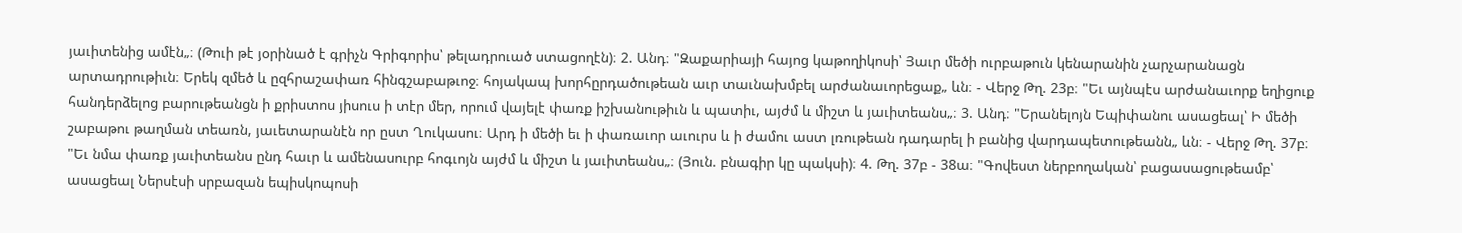յաւիտենից ամէն„։ (Թուի թէ յօրինած է գրիչն Գրիգորիս՝ թելադրուած ստացողէն)։ 2. Անդ։ "Զաքարիայի հայոց կաթողիկոսի՝ Յաւր մեծի ուրբաթուն կենարանին չարչարանացն արտադրութիւն։ Երեկ զմեծ և ըզհրաշափառ հինգշաբաթւոջ։ հոյակապ խորհըրդածութեան աւր տաւնախմբել արժանաւորեցաք„ ևն։ - Վերջ Թղ. 23բ։ "Եւ այնպէս արժանաւորք եղիցուք հանդերձելոց բարութեանցն ի քրիստոս յիսուս ի տէր մեր, որում վայելէ փառք իշխանութիւն և պատիւ, այժմ և միշտ և յաւիտեանս„։ 3. Անդ։ "Երանելոյն Եպիփանու ասացեալ՝ Ի մեծի շաբաթու թաղման տեառն, յաւետարանէն որ ըստ Ղուկասու։ Արդ ի մեծի եւ ի փառաւոր աւուրս և ի ժամու աստ լռութեան դադարել ի բանից վարդապետութեանն„ ևն։ - Վերջ Թղ. 37բ։ "Եւ նմա փառք յաւիտեանս ընդ հաւր և ամենասուրբ հոգւոյն այժմ և միշտ և յաւիտեանս„։ (Յուն. բնագիր կը պակսի)։ 4. Թղ. 37բ - 38ա։ "Գովեստ ներբողական՝ բացասացութեամբ՝ ասացեալ Ներսէսի սրբազան եպիսկոպոսի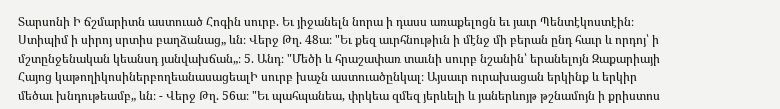Տարսոնի Ի ճշմարիտն աստուած Հոգին սուրբ. Եւ յիջանելն նորա ի դասս առաքելոցն եւ յաւր Պենտէկոստէին։ Ստիպիմ ի սիրոյ սրտիս բաղձանաց„ ևն։ Վերջ Թղ. 48ա։ "Եւ քեզ աւրհնութիւն ի մէնջ մի բերան ընդ հաւր և որդոյ՝ ի մշտընջենական կեանսդ յանվախճան„։ 5. Անդ։ "Մեծի և հրաշափառ տաւնի սուրբ նշանին՝ երանելոյն Զաքարիայի Հայոց կաթողիկոսիներբողեանասացեալԻ սուրբ խաչն աստուածընկալ։ Այսաւր ուրախացան երկինք և երկիր մեծաւ խնդութեամբ„ ևն։ - Վերջ Թղ. 56ա։ "Եւ պահպանեա, փրկեա զմեզ յերևելի և յաներևոյթ թշնամոյն ի քրիստոս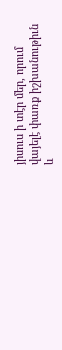յիսուս ի տէր մեր, որում վայելէ փառք իշխանութիւն և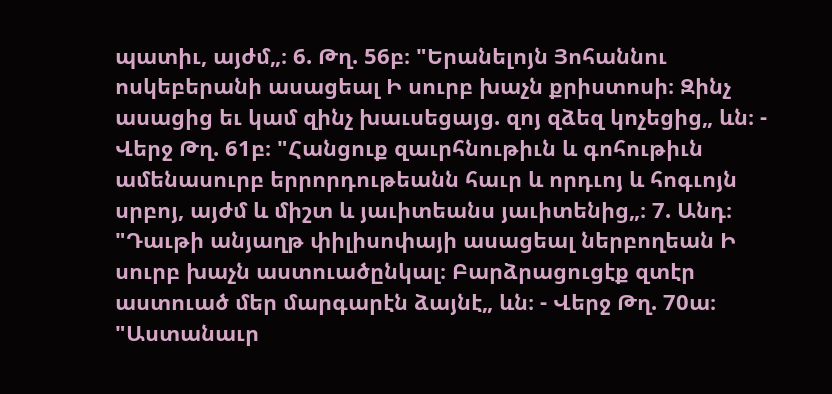պատիւ, այժմ„։ 6. Թղ. 56բ։ "Երանելոյն Յոհաննու ոսկեբերանի ասացեալ Ի սուրբ խաչն քրիստոսի։ Զինչ ասացից եւ կամ զինչ խաւսեցայց. զոյ զձեզ կոչեցից„ ևն։ - Վերջ Թղ. 61բ։ "Հանցուք զաւրհնութիւն և գոհութիւն ամենասուրբ երրորդութեանն հաւր և որդւոյ և հոգւոյն սրբոյ, այժմ և միշտ և յաւիտեանս յաւիտենից„։ 7. Անդ։ "Դաւթի անյաղթ փիլիսոփայի ասացեալ ներբողեան Ի սուրբ խաչն աստուածընկալ։ Բարձրացուցէք զտէր աստուած մեր մարգարէն ձայնէ„ ևն։ - Վերջ Թղ. 70ա։ "Աստանաւր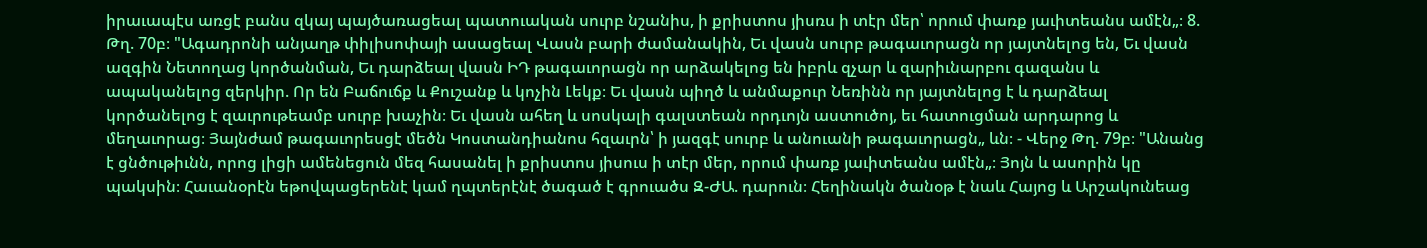իրաւապէս առցէ բանս զկայ պայծառացեալ պատուական սուրբ նշանիս, ի քրիստոս յիսռս ի տէր մեր՝ որում փառք յաւիտեանս ամէն„։ 8. Թղ. 70բ։ "Ագադրոնի անյաղթ փիլիսոփայի ասացեալ Վասն բարի ժամանակին, Եւ վասն սուրբ թագաւորացն որ յայտնելոց են, Եւ վասն ազգին Նետողաց կործանման, Եւ դարձեալ վասն ԻԴ թագաւորացն որ արձակելոց են իբրև զչար և զարիւնարբու գազանս և ապականելոց զերկիր. Որ են Բաճուճք և Քուշանք և կոչին Լեկք։ Եւ վասն պիղծ և անմաքուր Նեռինն որ յայտնելոց է և դարձեալ կործանելոց է զաւրութեամբ սուրբ խաչին։ Եւ վասն ահեղ և սոսկալի գալստեան որդւոյն աստուծոյ, եւ հատուցման արդարոց և մեղաւորաց։ Յայնժամ թագաւորեսցէ մեծն Կոստանդիանոս հզաւրն՝ ի յազգէ սուրբ և անուանի թագաւորացն„ ևն։ - Վերջ Թղ. 79բ։ "Անանց է ցնծութիւնն, որոց լիցի ամենեցուն մեզ հասանել ի քրիստոս յիսուս ի տէր մեր, որում փառք յաւիտեանս ամէն„։ Յոյն և ասորին կը պակսին։ Հաւանօրէն եթովպացերենէ կամ ղպտերէնէ ծագած է գրուածս Զ-ԺԱ. դարուն։ Հեղինակն ծանօթ է նաև Հայոց և Արշակունեաց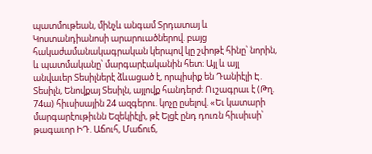պատմութեան, մինչև անգամ Տրդատայ և Կոստանդիանոսի արարուածներով. բայց հակաժամանակագրական կերպով կը շփոթէ հինը՝ նորին, և պատմականը՝ մարգարէականին հետ։ Այլ և այլ անվաւեր Տեսիլներէ ձևացած է, որպիսիք են Դանիէլի Է. Տեսիլն, Ենովքայ Տեսիլն, այլովք հանդերժ։ Ուշագրաւ է (Թղ. 74ա) հիւսիսային 24 ազգերու. կոչը ըսելով. «Եւ կատարի մարգարէութիւնն Եզեկիէլի, թէ Ելցէ ընդ դուռն հիւսիւսի՝ թագաւոր ԻԴ. Աճուհ, Մաճուճ,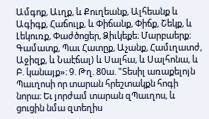Ամգոք, Աւղք, և Քուղեանք, Ալհեանք և Ագիգք, Հաճուլք, և Փիճանք, Փիճք, Շեկք, և Լեկուռք, Փաժծոցեր, Ձիւկեքե։ Մարբաերք։ Գամատք, Պաւ Հատըք, Աչանք, Համւղատժ, Աջիզք, և Նաէճալ) և Սալհա, և Սալհոնա, և Բ. կանայք»։ 9. Թղ. 80ա. "Տեսիլ առաքելոյն Պաւղոսի որ տարան հրեշտակքն հոգի նորա։ Եւ յորժամ տարան զՊաւղոս, և ցուցին նմա զտեղիս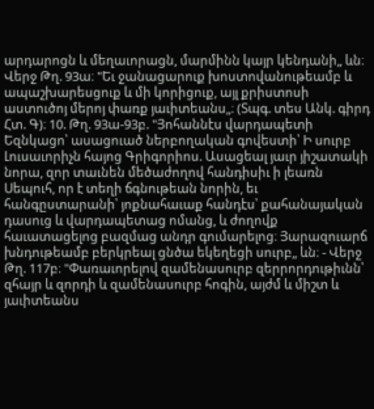արդարոցն և մեղաւորացն, մարմինն կայր կենդանի„ ևն։ Վերջ Թղ. 93ա։ "Եւ ջանացարուք խոստովանութեամբ և ապաշխարեսցուք և մի կորիցուք, այլ քրիստոսի աստուծոյ մերոյ փառք յաւիտեանս„։ (Տպգ. տես Անկ. գիրդ Հտ. Գ)։ 10. Թղ. 93ա-93բ. "Յոհաննէս վարդապետի Եզնկացո՝ ասացուած ներբողական գովեստի՝ Ի սուրբ Լուսաւորիչն հայոց Գրիգորիոս. Ասացեալ յաւր յիշատակի նորա, զոր տաւնեն մեծաժողով հանդիսիւ ի լեառն Սեպուհ, որ է տեղի ճգնութեան նորին, եւ հանգըստարանի՝ յոքնահաւաք հանդէս՝ քահանայական դասուց և վարդապետաց ոմանց, և ժողովք հաւատացելոց բազմաց անդր գումարելոց։ Յարազուարճ խնդութեամբ բերկրեալ ցնծա եկեղեցի սուրբ„ ևն։ - Վերջ Թղ. 117բ։ "Փառաւորելով զամենասուրբ զերրորդութիւնն՝ զհայր և զորդի և զամենասուրբ հոգին, այժմ և միշտ և յաւիտեանս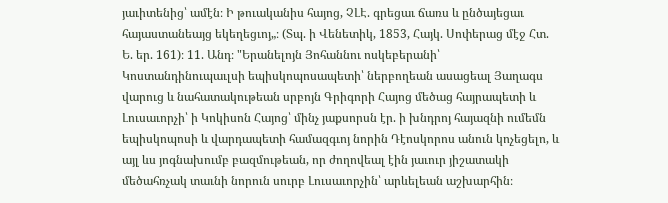յաւիտենից՝ ամէն։ Ի թուականիս հայոց, ՉԼԷ. գրեցաւ ճառս և ընծայեցաւ հայաստանեայց եկեղեցւոյ„։ (Տպ. ի Վենետիկ, 1853, Հայկ. Սոփերաց մէջ Հտ. Ե. եր. 161)։ 11. Անդ։ "Երանելոյն Յոհաննու ոսկեբերանի՝ Կոստանդինուպաւլսի եպիսկոպոսապետի՝ ներբողեան ասացեալ Յաղագս վարուց և նահատակութեան սրբոյն Գրիգորի Հայոց մեծաց հայրապետի և Լուսաւորչի՝ ի Կոկիսոն Հայոց՝ մինչ յաքսորսն էր. ի խնդրոյ հայազնի ումեմն եպիսկոպոսի և վարդապետի համազգւոյ նորին Դէոսկորոս անուն կոչեցելո, և այլ ևս յոգնախումբ բազմութեան, որ ժողովեալ էին յաւուր յիշատակի մեծահռչակ տաւնի նորուն սուրբ Լուսաւորչին՝ արևելեան աշխարհին։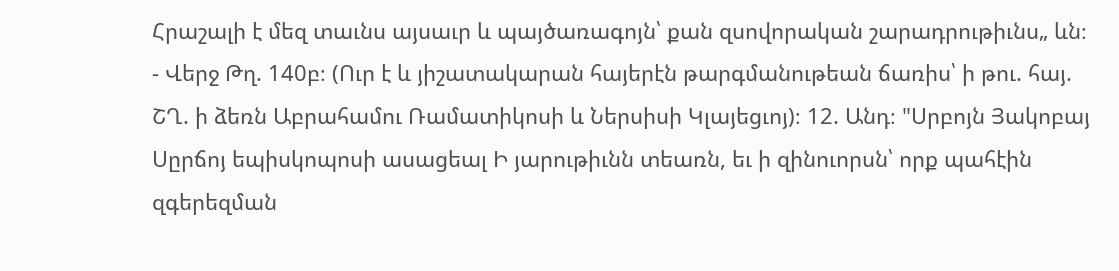Հրաշալի է մեզ տաւնս այսաւր և պայծառագոյն՝ քան զսովորական շարադրութիւնս„ ևն։ - Վերջ Թղ. 140բ։ (Ուր է և յիշատակարան հայերէն թարգմանութեան ճառիս՝ ի թու. հայ. ՇՂ. ի ձեռն Աբրահամու Ռամատիկոսի և Ներսիսի Կլայեցւոյ)։ 12. Անդ։ "Սրբոյն Յակոբայ Սըրճոյ եպիսկոպոսի ասացեալ Ի յարութիւնն տեառն, եւ ի զինուորսն՝ որք պահէին զգերեզման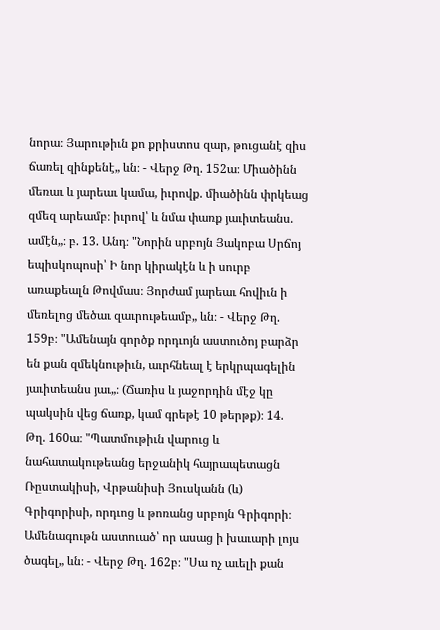նորա։ Յարութիւն քո քրիստոս զար, թուցանէ զիս ճառել զինքենէ„ ևն։ - Վերջ Թղ. 152ա։ Միածինն մեռաւ և յարեաւ կամա, իւրովք. միածինն փրկեաց զմեզ արեամբ։ իւրով՝ և նմա փառք յաւիտեանս. ամէն„։ բ. 13. Անդ։ "Նորին սրբոյն Յակոբա Սրճոյ եպիսկոպոսի՝ Ի նոր կիրակէն և ի սուրբ առաքեալն Թովմաս։ Յորժամ յարեաւ հովիւն ի մեռելոց մեծաւ զաւրութեամբ„ ևն։ - Վերջ Թղ. 159բ։ "Ամենայն գործք որդւոյն աստուծոյ բարձր են քան զմեկնութիւն, աւրհնեալ է երկրպագելին յաւիտեանս յաւ„։ (Ճառիս և յաջորդին մէջ կը պակսին վեց ճառք, կամ գրեթէ 10 թերթք)։ 14. Թղ. 160ա։ "Պատմութիւն վարուց և նահատակութեանց երջանիկ հայրապետացն Ռըստակիսի, Վրթանիսի Յուսկանն (և) Գրիգորիսի, որդւոց և թոռանց սրբոյն Գրիգորի։ Ամենագութն աստուած՝ որ ասաց ի խաւարի լոյս ծագել„ ևն։ - Վերջ Թղ. 162բ։ "Սա ոչ աւելի քան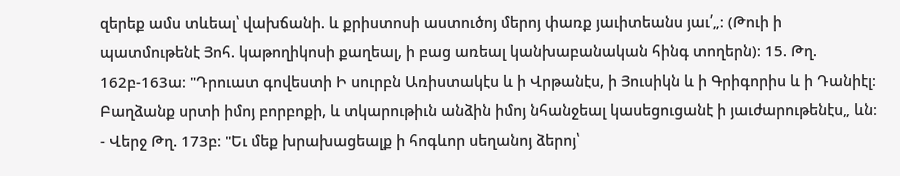զերեք ամս տևեալ՝ վախճանի. և քրիստոսի աստուծոյ մերոյ փառք յաւիտեանս յաւ՛„։ (Թուի ի պատմութենէ Յոհ. կաթողիկոսի քաղեալ, ի բաց առեալ կանխաբանական հինգ տողերն)։ 15. Թղ. 162բ-163ա։ "Դրուատ գովեստի Ի սուրբն Առիստակէս և ի Վրթանէս, ի Յուսիկն և ի Գրիգորիս և ի Դանիէլ։ Բաղձանք սրտի իմոյ բորբոքի, և տկարութիւն անձին իմոյ նհանջեալ կասեցուցանէ ի յաւժարութենէս„ ևն։ - Վերջ Թղ. 173բ։ "Եւ մեք խրախացեալք ի հոգևոր սեղանոյ ձերոյ՝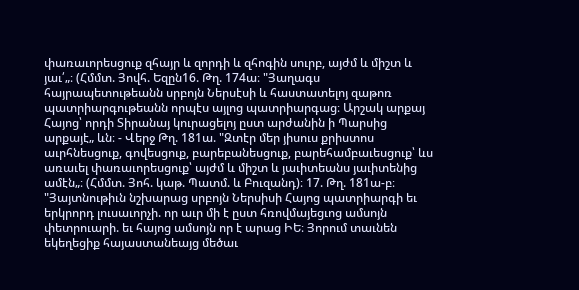փառաւորեսցուք զհայր և զորդի և զհոգին սուրբ, այժմ և միշտ և յաւ՛„։ (Հմմտ. Յովհ. Եզըն16. Թղ. 174ա։ "Յաղագս հայրապետութեանն սրբոյն Ներսէսի և հաստատելոյ զաթոռ պատրիարգութեանն որպէս այլոց պատրիարգաց։ Արշակ արքայ Հայոց՝ որդի Տիրանայ կուրացելոյ ըստ արժանին ի Պարսից արքայէ„ ևն։ - Վերջ Թղ. 181ա. "Զտէր մեր յիսուս քրիստոս աւրհնեսցուք, գովեսցուք, բարեբանեսցուք, բարեհամբաւեսցուք՝ ևս առաւել փառաւորեսցուք՝ այժմ և միշտ և յաւիտեանս յաւիտենից ամէն„։ (Հմմտ. Յոհ. կաթ. Պատմ. և Բուզանդ)։ 17. Թղ. 181ա-բ։ "Յայտնութիւն նշխարաց սրբոյն Ներսիսի Հայոց պատրիարգի եւ երկրորդ լուսաւորչի. որ աւր մի է ըստ հռովմայեցւոց ամսոյն փետրուարի. եւ հայոց ամսոյն որ է արաց ԻԵ։ Յորում տաւնեն եկեղեցիք հայաստանեայց մեծաւ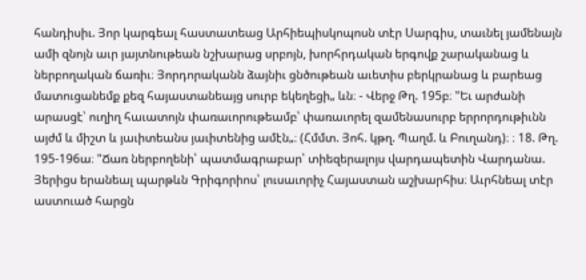հանդիսիւ. Յոր կարգեալ հաստատեաց Արհիեպիսկոպոսն տէր Սարգիս, տաւնել յամենայն ամի զնոյն աւր յայտնութեան նշխարաց սրբոյն, խորհրդական երգովք շարականաց և ներբողական ճառիւ։ Յորդորականն ձայնիւ ցնծութեան աւետիս բերկրանաց և բարեաց մատուցանեմք քեզ հայաստանեայց սուրբ եկեղեցի„ ևն։ - Վերջ Թղ. 195բ։ "Եւ արժանի արասցէ՝ ուղիղ հաւատոյն փառաւորութեամբ՝ փառաւորել զամենասուրբ երրորդութիւնն այժմ և միշտ և յաւիտեանս յաւիտենից ամէն„։ (Հմմտ. Յոհ. կթղ. Պաղմ. և Բուղանդ)։ ։ 18. Թղ. 195-196ա։ "Ճառ ներբողենի՝ պատմագրաբար՝ տիեզերալոյս վարդապետին Վարդանա. Յերիցս երանեալ պարթևն Գրիգորիոս՝ լուսաւորիչ Հայաստան աշխարհիս։ Աւրհնեալ տէր աստուած հարցն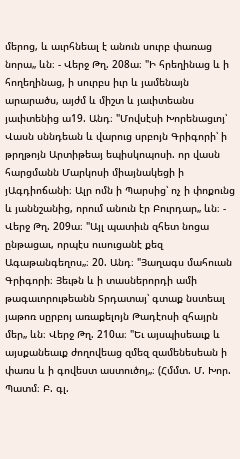մերոց, և աւրհնեալ է անուն սուրբ փառաց նորա„ ևն։ - Վերջ Թղ. 208ա։ "Ի հրեղինաց և ի հողեղինաց, ի սուրբս իւր և յամենայն արարածս, այժմ և միշտ և յաւիտեանս յաւիտենից ա19. Անդ։ "Մովսէսի Խորենացւոյ՝ Վասն սննդեան և վարուց սրբոյն Գրիգորի՝ ի թրղթոյն Արտիթեայ եպիսկոպոսի. որ վասն հարցմանն Մարկոսի միայնակեցի ի յԱգդիոճանի։ Ալր ոմն ի Պարսից՝ ոչ ի փոքունց և յաննշանից, որում անուն էր Բուրդար„ ևն։ - Վերջ Թղ. 209ա։ "Այլ պատիւն զհետ նոցա ընթացաւ, որպէս ուսուցանէ քեզ Ագաթանգեղոս„։ 20. Անդ։ "Յաղագս մահուան Գրիգորի։ Յեւթն և ի տասներորդի ամի թագաւորութեանն Տրդատայ՝ գտաք նստեալ յաթոռ սըրբոյ առաքելոյն Թադէոսի զհայրն մեր„ ևն։ Վերջ Թղ. 210ա։ "Եւ այսպիսեաւք և այսքանեաւք ժողովեաց զմեզ զամենեսեան ի փառս և ի գովեստ աստուծոյ„։ (Հմմտ. Մ. Խոր. Պատմ։ Բ. գլ.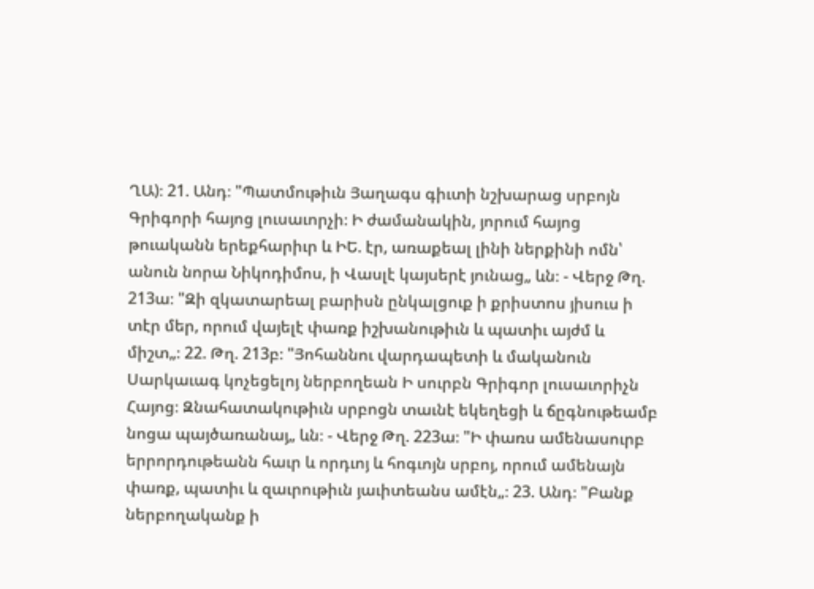ՂԱ)։ 21. Անդ։ "Պատմութիւն Յաղագս գիւտի նշխարաց սրբոյն Գրիգորի հայոց լուսաւորչի։ Ի ժամանակին, յորում հայոց թուականն երեքհարիւր և ԻԵ. էր, առաքեալ լինի ներքինի ոմն՝ անուն նորա Նիկոդիմոս, ի Վասլէ կայսերէ յունաց„ ևն։ - Վերջ Թղ. 213ա։ "Զի զկատարեալ բարիսն ընկալցուք ի քրիստոս յիսուս ի տէր մեր, որում վայելէ փառք իշխանութիւն և պատիւ այժմ և միշտ„։ 22. Թղ. 213բ։ "Յոհաննու վարդապետի և մականուն Սարկաւագ կոչեցելոյ ներբողեան Ի սուրբն Գրիգոր լուսաւորիչն Հայոց։ Զնահատակութիւն սրբոցն տաւնէ եկեղեցի և ճըգնութեամբ նոցա պայծառանայ„ ևն։ - Վերջ Թղ. 223ա։ "Ի փառս ամենասուրբ երրորդութեանն հաւր և որդւոյ և հոգւոյն սրբոյ, որում ամենայն փառք, պատիւ և զաւրութիւն յաւիտեանս ամէն„։ 23. Անդ։ "Բանք ներբողականք ի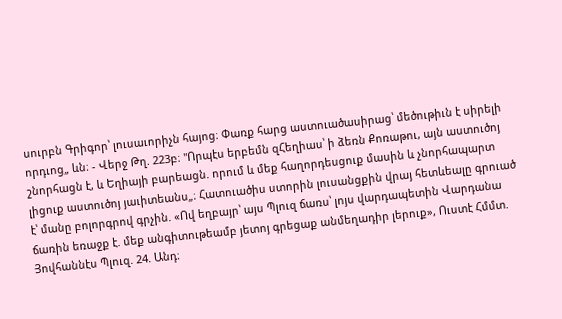սուրբն Գրիգոր՝ լուսաւորիչն հայոց։ Փառք հարց աստուածասիրաց՝ մեծութիւն է սիրելի որդւոց„ ևն։ - Վերջ Թղ. 223բ։ "Որպէս երբեմն զՀեղիաս՝ ի ձեռն Քոռաթու, այն աստուծոյ շնորհացն է, և Եղիայի բարեացն. որում և մեք հաղորդեսցուք մասին և չնորհապարտ լիցուք աստուծոյ յաւիտեանս„։ Հատուածիս ստորին լուսանցքին վրայ հետևեալը գրուած է՝ մանը բոլորգրով գրչին. «Ով եղբայր՝ այս Պլուզ ճառս՝ լոյս վարդապետին Վարդանա ճառին եռաջք է. մեք անգիտութեամբ յետոյ գրեցաք անմեղադիր լերուք», Ուստէ Հմմտ. Յովհաննէս Պլուզ. 24. Անդ։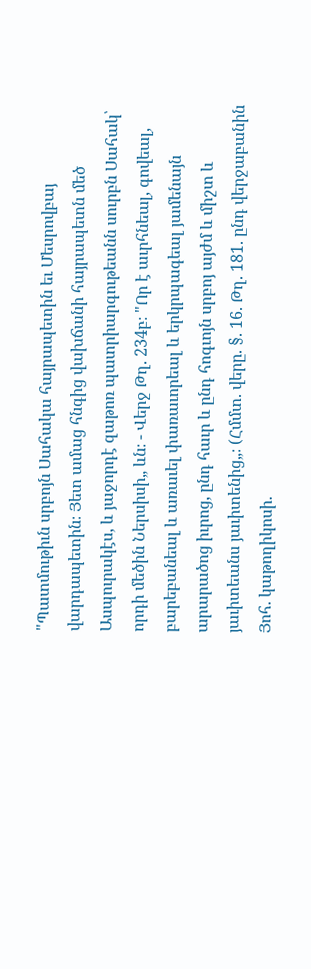"Պատմութիւն սրբոյն Սահակա հայրապետին եւ Մեսրովբայ վարդապետին։ Յետ ամաց հնգից վախճանի հայրապետն մեծ Ասպուրակէս, և յաջորդէ զաթոռ պատրիարգութեանն սուրբն Սահակ՝ որդի մեծին Ներսիսի„ ևն։ - Վերջ Թղ. 234բ։ "Որ է աւրհնեալ, գովեալ, բարեբանեալ և առաւել փառաւորեալ և երկրպագեալ յամենայն արարածոց իւրոց, ընդ հաւր և ընդ հոգւոյն սրբոյ այժմ և միշտ և յաւիտեանս յաւիտենից„։ (Հմմտ. վերը. §. 16. Թղ. 181. ընդ վերջաբանին Յոհ. կաթողիկոսի.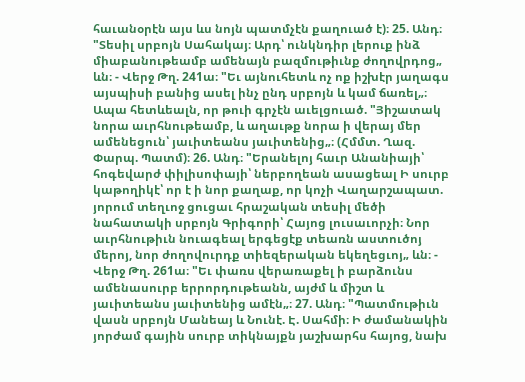հաւանօրէն այս ևս նոյն պատմչէն քաղուած է)։ 25. Անդ։ "Տեսիլ սրբոյն Սահակայ։ Արդ՝ ունկնդիր լերուք ինձ միաբանութեամբ ամենայն բազմութիւնք ժողովրդոց„ ևն։ - Վերջ Թղ. 241ա։ "Եւ այնուհետև ոչ ոք իշխէր յաղագս այսպիսի բանից ասել ինչ ընդ սրբոյն և կամ ճառել„։ Ապա հետևեալն, որ թուի գրչէն աւելցուած. "Յիշատակ նորա աւրհնութեամբ, և աղաւթք նորա ի վերայ մեր ամենեցուն՝ յաւիտեանս յաւիտենից„։ (Հմմտ. Ղազ. Փարպ. Պատմ)։ 26. Անդ։ "Երանելոյ հաւր Անանիայի՝ հոգեվարժ փիլիսոփայի՝ ներբողեան ասացեալ Ի սուրբ կաթողիկէ՝ որ է ի նոր քաղաք, որ կոչի Վաղարշապատ. յորում տեղւոջ ցուցաւ հրաշական տեսիլ մեծի նահատակի սրբոյն Գրիգորի՝ Հայոց լուսաւորչի։ Նոր աւրհնութիւն նուագեալ երգեցէք տեառն աստուծոյ մերոյ, նոր ժողովուրդք տիեզերական եկեղեցւոյ„ ևն։ - Վերջ Թղ. 261ա։ "Եւ փառս վերառաքել ի բարձունս ամենասուրբ երրորդութեանն, այժմ և միշտ և յաւիտեանս յաւիտենից ամէն„։ 27. Անդ։ "Պատմութիւն վասն սրբոյն Մանեայ և Նունէ. Է. Սահմի։ Ի ժամանակին յորժամ գային սուրբ տիկնայքն յաշխարհս հայոց, նախ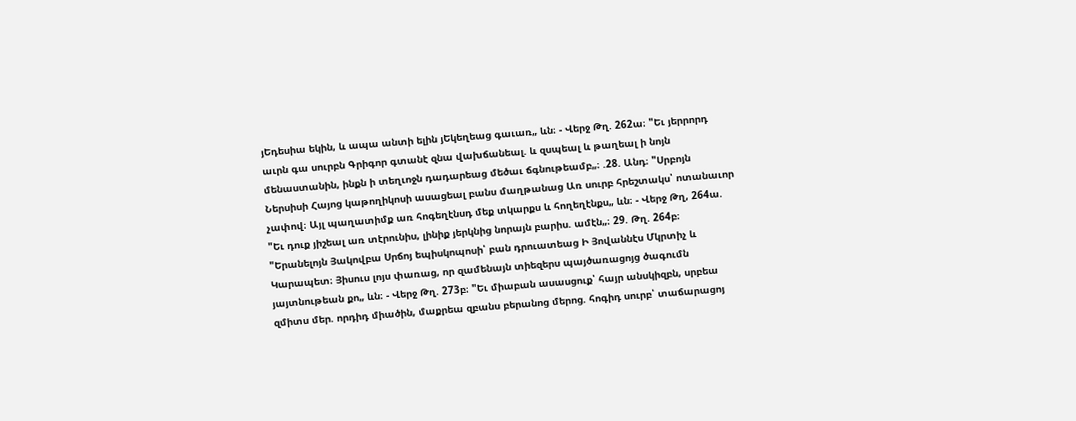յԵդեսիա եկին, և ապա անտի ելին յԵկեղեաց գաւառ„ ևն։ - Վերջ Թղ. 262ա։ "Եւ յերրորդ աւրն գա սուրբն Գրիգոր գտանէ զնա վախճանեալ. և զսպեալ և թաղեալ ի նոյն մենաստանին, ինքն ի տեղւոջն դադարեաց մեծաւ ճգնութեամբ„։ .28. Անդ։ "Սրբոյն Ներսիսի Հայոց կաթողիկոսի ասացեալ բանս մաղթանաց Առ սուրբ հրեշտակս՝ ոտանաւոր չափով։ Այլ պաղատիմք առ հոգեղէնսդ մեք տկարքս և հողեղէնքս„ ևն։ - Վերջ Թղ, 264ա. "Եւ դուք յիշեալ առ տէրունիս, լինիք յերկնից նորայն բարիս. ամէն„։ 29. Թղ. 264բ։ "Երանելոյն Յակովբա Սրճոյ եպիսկոպոսի՝ բան դրուատեաց Ի Յովաննէս Մկրտիչ և Կարապետ։ Յիսուս լոյս փառաց, որ զամենայն տիեզերս պայծառացոյց ծագումն յայտնութեան քո„ ևն։ - Վերջ Թղ. 273բ։ "Եւ միաբան ասասցուք՝ հայր անսկիզբն, սրբեա զմիտս մեր. որդիդ միածին, մաքրեա զբանս բերանոց մերոց. հոգիդ սուրբ՝ տաճարացոյ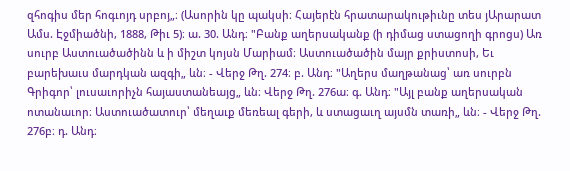զհոգիս մեր հոգւոյդ սրբոյ„։ (Ասորին կը պակսի։ Հայերէն հրատարակութիւնը տես յԱրարատ Ամս. Էջմիածնի, 1888, Թիւ 5)։ ա. 30. Անդ։ "Բանք աղերսականք (ի դիմաց ստացողի գրոցս) Առ սուրբ Աստուածածինն և ի միշտ կոյսն Մարիամ։ Աստուածածին մայր քրիստոսի, Եւ բարեխաւս մարդկան ազգի„ ևն։ - Վերջ Թղ. 274։ բ. Անդ։ "Աղերս մաղթանաց՝ առ սուրբն Գրիգոր՝ լուսաւորիչն հայաստանեայց„ ևն։ Վերջ Թղ. 276ա։ գ. Անդ։ "Այլ բանք աղերսական ոտանաւոր։ Աստուածատուր՝ մեղաւք մեռեալ գերի, և ստացաւղ այսմն տառի„ ևն։ - Վերջ Թղ. 276բ։ դ. Անդ։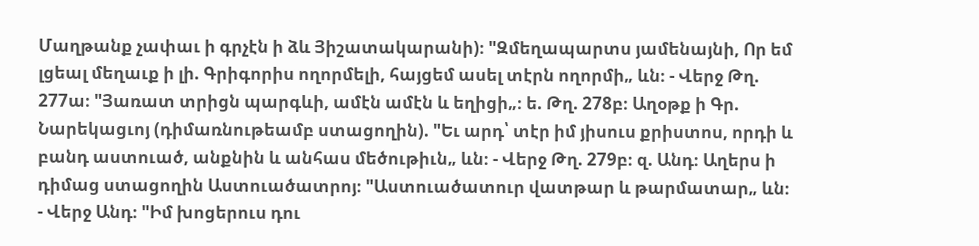Մաղթանք չափաւ ի գրչէն ի ձև Յիշատակարանի)։ "Զմեղապարտս յամենայնի, Որ եմ լցեալ մեղաւք ի լի. Գրիգորիս ողորմելի, հայցեմ ասել տէրն ողորմի„ ևն։ - Վերջ Թղ. 277ա։ "Յառատ տրիցն պարգևի, ամէն ամէն և եղիցի„։ ե. Թղ. 278բ։ Աղօթք ի Գր. Նարեկացւոյ (դիմառնութեամբ ստացողին). "Եւ արդ՝ տէր իմ յիսուս քրիստոս, որդի և բանդ աստուած, անքնին և անհաս մեծութիւն„ ևն։ - Վերջ Թղ. 279բ։ զ. Անդ։ Աղերս ի դիմաց ստացողին Աստուածատրոյ։ "Աստուածատուր վատթար և թարմատար„ ևն։ - Վերջ Անդ։ "Իմ խոցերուս դու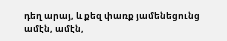դեղ արայ, և քեզ փառք յամենեցունց ամէն, ամէն,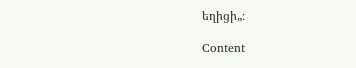եղիցի„։

Content